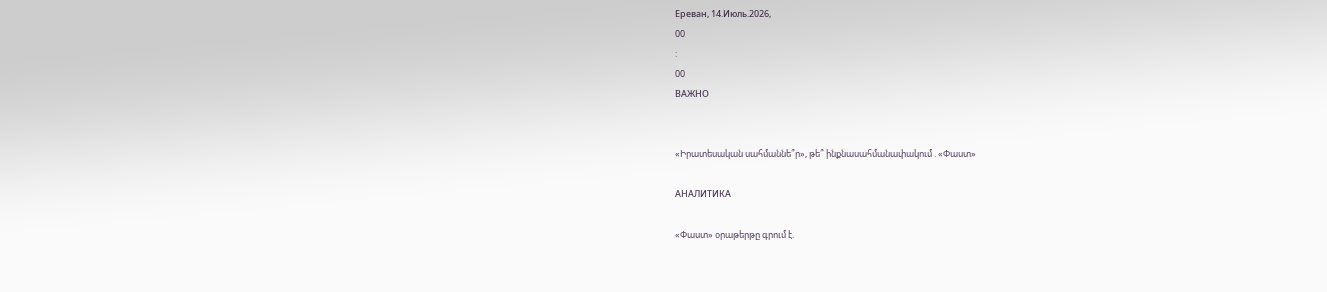Ереван, 14.Июль.2026,
00
:
00
ВАЖНО


«Իրատեսական սահմաննե՞ր», թե՞ ինքնասահմանափակում . «Փաստ»

АНАЛИТИКА

«Փաստ» օրաթերթը գրում է.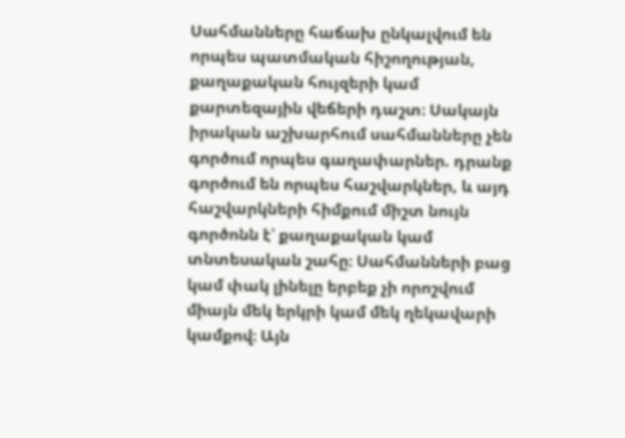Սահմանները հաճախ ընկալվում են որպես պատմական հիշողության, քաղաքական հույզերի կամ քարտեզային վեճերի դաշտ։ Սակայն իրական աշխարհում սահմանները չեն գործում որպես գաղափարներ. դրանք գործում են որպես հաշվարկներ, և այդ հաշվարկների հիմքում միշտ նույն գործոնն է՝ քաղաքական կամ տնտեսական շահը։ Սահմանների բաց կամ փակ լինելը երբեք չի որոշվում միայն մեկ երկրի կամ մեկ ղեկավարի կամքով։ Այն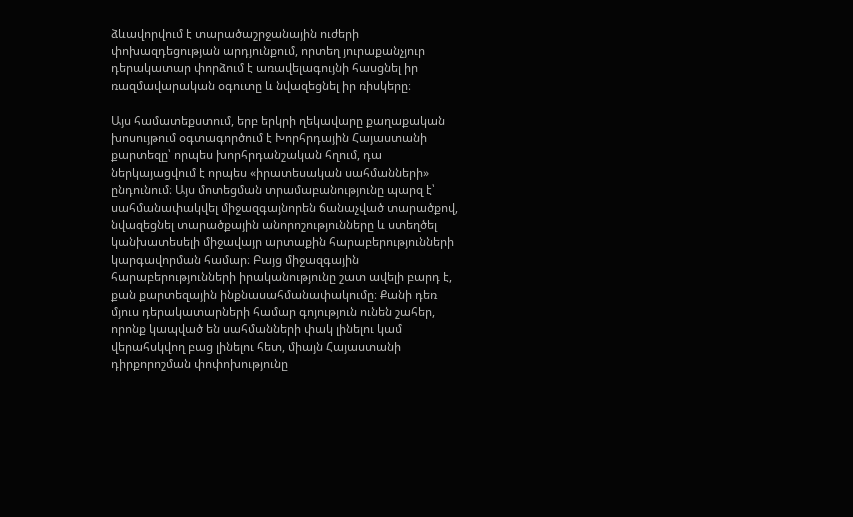ձևավորվում է տարածաշրջանային ուժերի փոխազդեցության արդյունքում, որտեղ յուրաքանչյուր դերակատար փորձում է առավելագույնի հասցնել իր ռազմավարական օգուտը և նվազեցնել իր ռիսկերը։

Այս համատեքստում, երբ երկրի ղեկավարը քաղաքական խոսույթում օգտագործում է Խորհրդային Հայաստանի քարտեզը՝ որպես խորհրդանշական հղում, դա ներկայացվում է որպես «իրատեսական սահմանների» ընդունում։ Այս մոտեցման տրամաբանությունը պարզ է՝ սահմանափակվել միջազգայնորեն ճանաչված տարածքով, նվազեցնել տարածքային անորոշությունները և ստեղծել կանխատեսելի միջավայր արտաքին հարաբերությունների կարգավորման համար։ Բայց միջազգային հարաբերությունների իրականությունը շատ ավելի բարդ է, քան քարտեզային ինքնասահմանափակումը։ Քանի դեռ մյուս դերակատարների համար գոյություն ունեն շահեր, որոնք կապված են սահմանների փակ լինելու կամ վերահսկվող բաց լինելու հետ, միայն Հայաստանի դիրքորոշման փոփոխությունը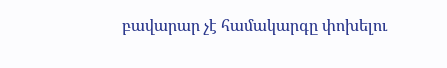բավարար չէ համակարգը փոխելու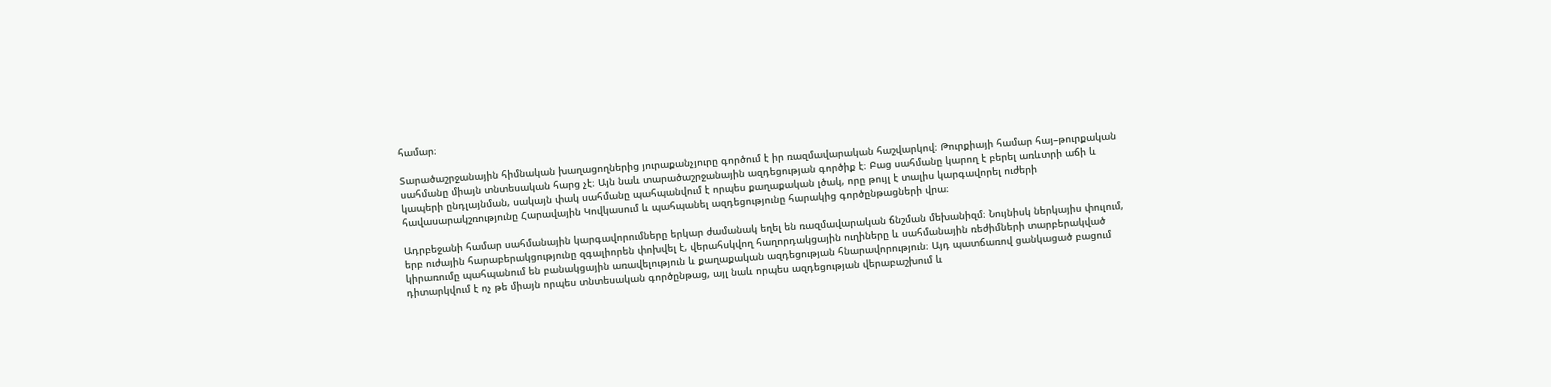համար։

Տարածաշրջանային հիմնական խաղացողներից յուրաքանչյուրը գործում է իր ռազմավարական հաշվարկով։ Թուրքիայի համար հայ–թուրքական սահմանը միայն տնտեսական հարց չէ։ Այն նաև տարածաշրջանային ազդեցության գործիք է։ Բաց սահմանը կարող է բերել առևտրի աճի և կապերի ընդլայնման, սակայն փակ սահմանը պահպանվում է որպես քաղաքական լծակ, որը թույլ է տալիս կարգավորել ուժերի հավասարակշռությունը Հարավային Կովկասում և պահպանել ազդեցությունը հարակից գործընթացների վրա։

Ադրբեջանի համար սահմանային կարգավորումները երկար ժամանակ եղել են ռազմավարական ճնշման մեխանիզմ։ Նույնիսկ ներկայիս փուլում, երբ ուժային հարաբերակցությունը զգալիորեն փոխվել է, վերահսկվող հաղորդակցային ուղիները և սահմանային ռեժիմների տարբերակված կիրառումը պահպանում են բանակցային առավելություն և քաղաքական ազդեցության հնարավորություն։ Այդ պատճառով ցանկացած բացում դիտարկվում է ոչ թե միայն որպես տնտեսական գործընթաց, այլ նաև որպես ազդեցության վերաբաշխում և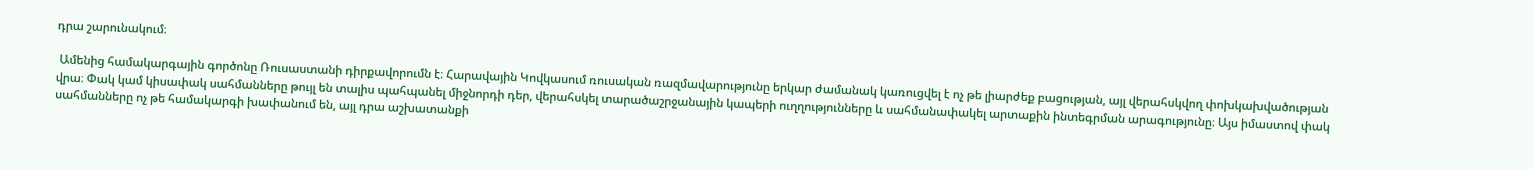դրա շարունակում։

 Ամենից համակարգային գործոնը Ռուսաստանի դիրքավորումն է։ Հարավային Կովկասում ռուսական ռազմավարությունը երկար ժամանակ կառուցվել է ոչ թե լիարժեք բացության, այլ վերահսկվող փոխկախվածության վրա։ Փակ կամ կիսափակ սահմանները թույլ են տալիս պահպանել միջնորդի դեր, վերահսկել տարածաշրջանային կապերի ուղղությունները և սահմանափակել արտաքին ինտեգրման արագությունը։ Այս իմաստով փակ սահմանները ոչ թե համակարգի խափանում են, այլ դրա աշխատանքի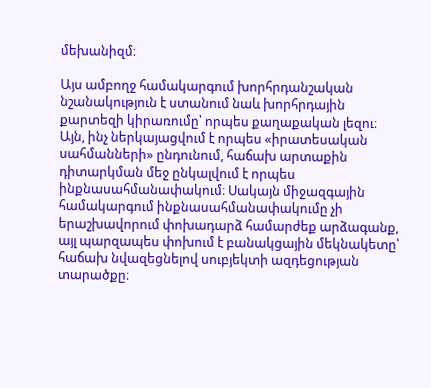մեխանիզմ։

Այս ամբողջ համակարգում խորհրդանշական նշանակություն է ստանում նաև խորհրդային քարտեզի կիրառումը՝ որպես քաղաքական լեզու։ Այն, ինչ ներկայացվում է որպես «իրատեսական սահմանների» ընդունում, հաճախ արտաքին դիտարկման մեջ ընկալվում է որպես ինքնասահմանափակում։ Սակայն միջազգային համակարգում ինքնասահմանափակումը չի երաշխավորում փոխադարձ համարժեք արձագանք, այլ պարզապես փոխում է բանակցային մեկնակետը՝ հաճախ նվազեցնելով սուբյեկտի ազդեցության տարածքը։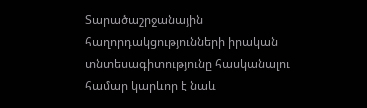Տարածաշրջանային հաղորդակցությունների իրական տնտեսագիտությունը հասկանալու համար կարևոր է նաև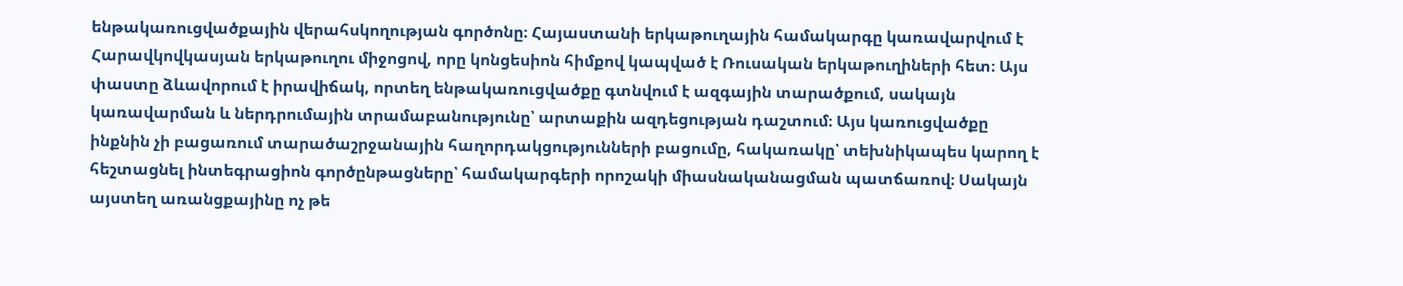ենթակառուցվածքային վերահսկողության գործոնը։ Հայաստանի երկաթուղային համակարգը կառավարվում է Հարավկովկասյան երկաթուղու միջոցով, որը կոնցեսիոն հիմքով կապված է Ռուսական երկաթուղիների հետ։ Այս փաստը ձևավորում է իրավիճակ, որտեղ ենթակառուցվածքը գտնվում է ազգային տարածքում, սակայն կառավարման և ներդրումային տրամաբանությունը՝ արտաքին ազդեցության դաշտում։ Այս կառուցվածքը ինքնին չի բացառում տարածաշրջանային հաղորդակցությունների բացումը, հակառակը՝ տեխնիկապես կարող է հեշտացնել ինտեգրացիոն գործընթացները՝ համակարգերի որոշակի միասնականացման պատճառով։ Սակայն այստեղ առանցքայինը ոչ թե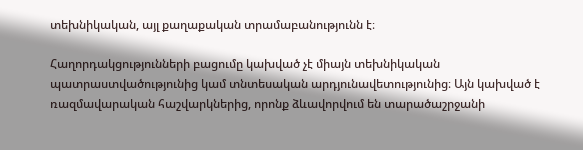տեխնիկական, այլ քաղաքական տրամաբանությունն է։

Հաղորդակցությունների բացումը կախված չէ միայն տեխնիկական պատրաստվածությունից կամ տնտեսական արդյունավետությունից։ Այն կախված է ռազմավարական հաշվարկներից, որոնք ձևավորվում են տարածաշրջանի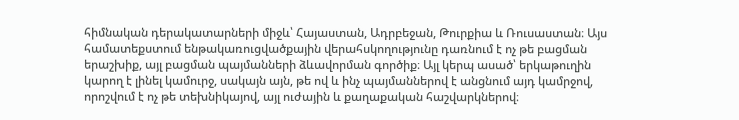հիմնական դերակատարների միջև՝ Հայաստան, Ադրբեջան, Թուրքիա և Ռուսաստան։ Այս համատեքստում ենթակառուցվածքային վերահսկողությունը դառնում է ոչ թե բացման երաշխիք, այլ բացման պայմանների ձևավորման գործիք։ Այլ կերպ ասած՝ երկաթուղին կարող է լինել կամուրջ, սակայն այն, թե ով և ինչ պայմաններով է անցնում այդ կամրջով, որոշվում է ոչ թե տեխնիկայով, այլ ուժային և քաղաքական հաշվարկներով։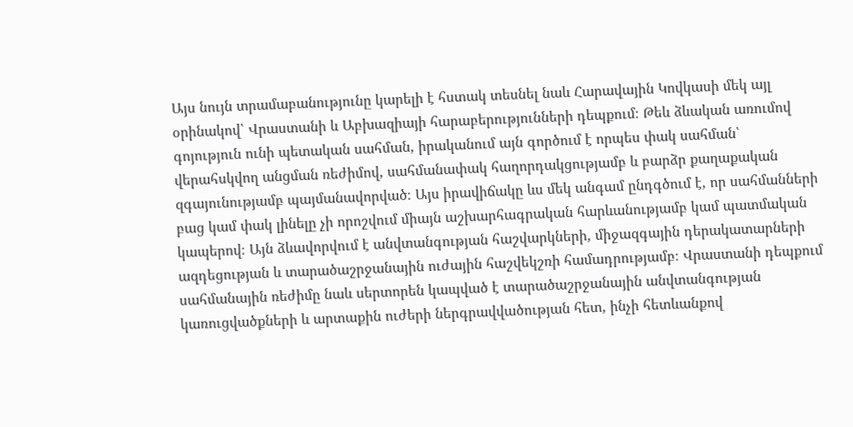Այս նույն տրամաբանությունը կարելի է հստակ տեսնել նաև Հարավային Կովկասի մեկ այլ օրինակով՝ Վրաստանի և Աբխազիայի հարաբերությունների դեպքում։ Թեև ձևական առումով գոյություն ունի պետական սահման, իրականում այն գործում է որպես փակ սահման՝ վերահսկվող անցման ռեժիմով, սահմանափակ հաղորդակցությամբ և բարձր քաղաքական զգայունությամբ պայմանավորված։ Այս իրավիճակը ևս մեկ անգամ ընդգծում է, որ սահմանների բաց կամ փակ լինելը չի որոշվում միայն աշխարհագրական հարևանությամբ կամ պատմական կապերով։ Այն ձևավորվում է անվտանգության հաշվարկների, միջազգային դերակատարների ազդեցության և տարածաշրջանային ուժային հաշվեկշռի համադրությամբ։ Վրաստանի դեպքում սահմանային ռեժիմը նաև սերտորեն կապված է տարածաշրջանային անվտանգության կառուցվածքների և արտաքին ուժերի ներգրավվածության հետ, ինչի հետևանքով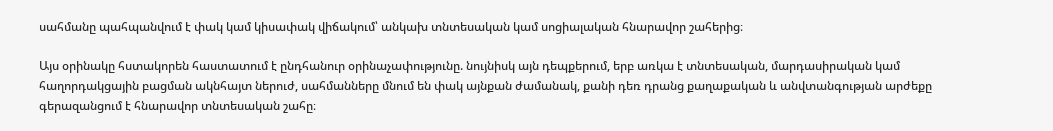սահմանը պահպանվում է փակ կամ կիսափակ վիճակում՝ անկախ տնտեսական կամ սոցիալական հնարավոր շահերից։

Այս օրինակը հստակորեն հաստատում է ընդհանուր օրինաչափությունը. նույնիսկ այն դեպքերում, երբ առկա է տնտեսական, մարդասիրական կամ հաղորդակցային բացման ակնհայտ ներուժ, սահմանները մնում են փակ այնքան ժամանակ, քանի դեռ դրանց քաղաքական և անվտանգության արժեքը գերազանցում է հնարավոր տնտեսական շահը։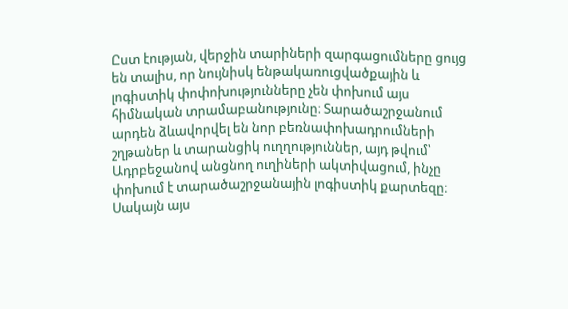Ըստ էության, վերջին տարիների զարգացումները ցույց են տալիս, որ նույնիսկ ենթակառուցվածքային և լոգիստիկ փոփոխությունները չեն փոխում այս հիմնական տրամաբանությունը։ Տարածաշրջանում արդեն ձևավորվել են նոր բեռնափոխադրումների շղթաներ և տարանցիկ ուղղություններ, այդ թվում՝ Ադրբեջանով անցնող ուղիների ակտիվացում, ինչը փոխում է տարածաշրջանային լոգիստիկ քարտեզը։ Սակայն այս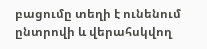բացումը տեղի է ունենում ընտրովի և վերահսկվող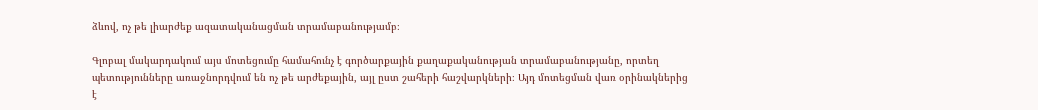ձևով, ոչ թե լիարժեք ազատականացման տրամաբանությամբ։

Գլոբալ մակարդակում այս մոտեցումը համահունչ է գործարքային քաղաքականության տրամաբանությանը, որտեղ պետությունները առաջնորդվում են ոչ թե արժեքային, այլ ըստ շահերի հաշվարկների։ Այդ մոտեցման վառ օրինակներից է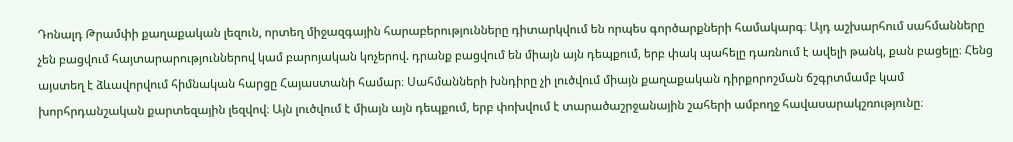Դոնալդ Թրամփի քաղաքական լեզուն, որտեղ միջազգային հարաբերությունները դիտարկվում են որպես գործարքների համակարգ։ Այդ աշխարհում սահմանները չեն բացվում հայտարարություններով կամ բարոյական կոչերով. դրանք բացվում են միայն այն դեպքում, երբ փակ պահելը դառնում է ավելի թանկ, քան բացելը։ Հենց այստեղ է ձևավորվում հիմնական հարցը Հայաստանի համար։ Սահմանների խնդիրը չի լուծվում միայն քաղաքական դիրքորոշման ճշգրտմամբ կամ խորհրդանշական քարտեզային լեզվով։ Այն լուծվում է միայն այն դեպքում, երբ փոխվում է տարածաշրջանային շահերի ամբողջ հավասարակշռությունը։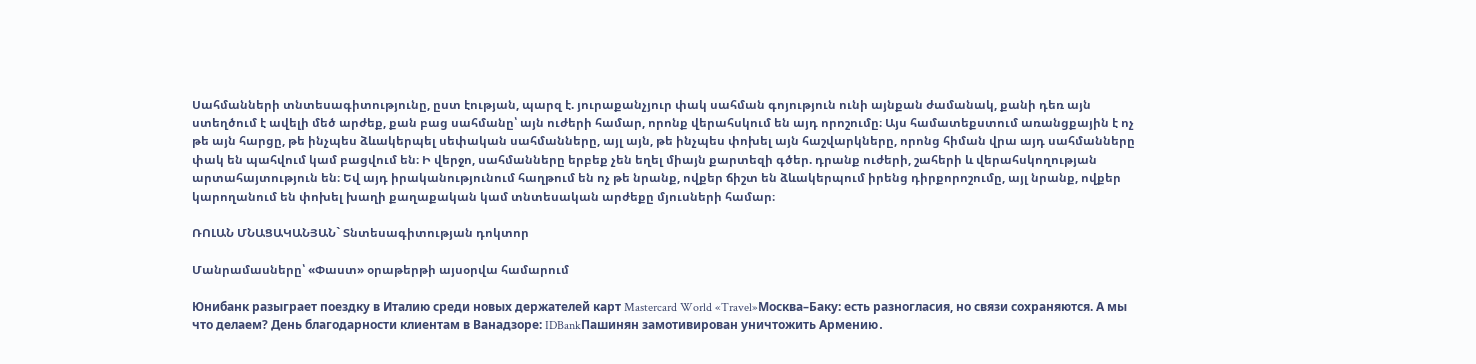Սահմանների տնտեսագիտությունը, ըստ էության, պարզ է. յուրաքանչյուր փակ սահման գոյություն ունի այնքան ժամանակ, քանի դեռ այն ստեղծում է ավելի մեծ արժեք, քան բաց սահմանը՝ այն ուժերի համար, որոնք վերահսկում են այդ որոշումը։ Այս համատեքստում առանցքային է ոչ թե այն հարցը, թե ինչպես ձևակերպել սեփական սահմանները, այլ այն, թե ինչպես փոխել այն հաշվարկները, որոնց հիման վրա այդ սահմանները փակ են պահվում կամ բացվում են։ Ի վերջո, սահմանները երբեք չեն եղել միայն քարտեզի գծեր. դրանք ուժերի, շահերի և վերահսկողության արտահայտություն են։ Եվ այդ իրականությունում հաղթում են ոչ թե նրանք, ովքեր ճիշտ են ձևակերպում իրենց դիրքորոշումը, այլ նրանք, ովքեր կարողանում են փոխել խաղի քաղաքական կամ տնտեսական արժեքը մյուսների համար։

ՌՈԼԱՆ ՄՆԱՑԱԿԱՆՅԱՆ` Տնտեսագիտության դոկտոր

Մանրամասները՝ «Փաստ» օրաթերթի այսօրվա համարում

Юнибанк разыграет поездку в Италию среди новых держателей карт Mastercard World «Travel»Москва–Баку: есть разногласия, но связи сохраняются. А мы что делаем? День благодарности клиентам в Ванадзоре: IDBankПашинян замотивирован уничтожить Армению․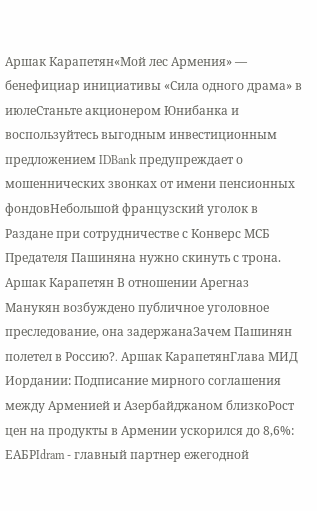Аршак Карапетян«Мой лес Армения» — бенефициар инициативы «Сила одного драма» в июлеСтаньте акционером Юнибанка и воспользуйтесь выгодным инвестиционным предложением IDBank предупреждает о мошеннических звонках от имени пенсионных фондовНебольшой французский уголок в Раздане при сотрудничестве с Конверс МСБ Предателя Пашиняна нужно скинуть с трона. Аршак Карапетян В отношении Арегназ Манукян возбуждено публичное уголовное преследование, она задержанаЗачем Пашинян полетел в Россию?․ Аршак КарапетянГлава МИД Иордании: Подписание мирного соглашения между Арменией и Азербайджаном близкоРост цен на продукты в Армении ускорился до 8,6%: ЕАБРIdram - главный партнер ежегодной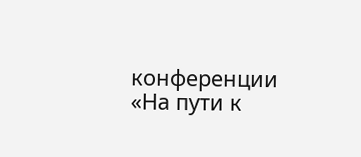конференции «На пути к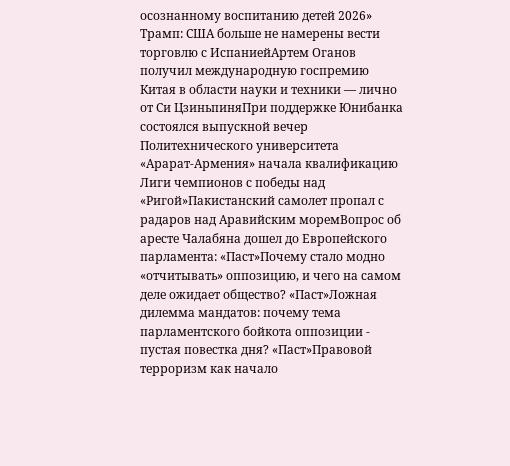осознанному воспитанию детей 2026» Трамп: США больше не намерены вести торговлю с ИспаниейАртем Оганов получил международную госпремию Китая в области науки и техники — лично от Си ЦзиньпиняПри поддержке Юнибанка состоялся выпускной вечер Политехнического университета «Арарат‑Армения» начала квалификацию Лиги чемпионов с победы над «Ригой»Пакистанский самолет пропал с радаров над Аравийским моремВопрос об аресте Чалабяна дошел до Европейского парламента: «Паст»Почему стало модно «отчитывать» оппозицию, и чего на самом деле ожидает общество? «Паст»Ложная дилемма мандатов: почему тема парламентского бойкота оппозиции - пустая повестка дня? «Паст»Правовой терроризм как начало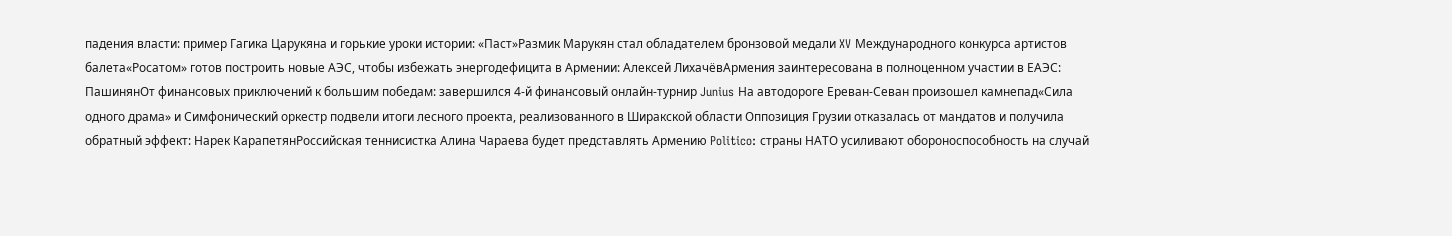падения власти: пример Гагика Царукяна и горькие уроки истории: «Паст»Размик Марукян стал обладателем бронзовой медали XV Международного конкурса артистов балета«Росатом» готов построить новые АЭС, чтобы избежать энергодефицита в Армении: Алексей ЛихачёвАрмения заинтересована в полноценном участии в ЕАЭС: ПашинянОт финансовых приключений к большим победам: завершился 4-й финансовый онлайн-турнир Junius На автодороге Ереван-Севан произошел камнепад«Сила одного драма» и Симфонический оркестр подвели итоги лесного проекта, реализованного в Ширакской области Оппозиция Грузии отказалась от мандатов и получила обратный эффект: Нарек КарапетянРоссийская теннисистка Алина Чараева будет представлять Армению Politico: страны НАТО усиливают обороноспособность на случай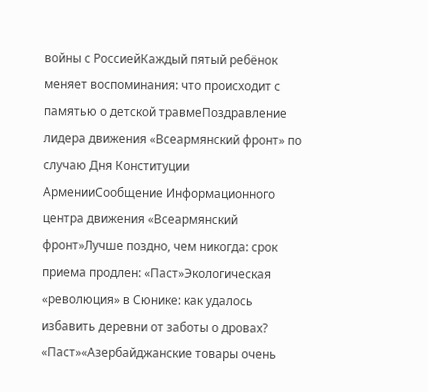войны с РоссиейКаждый пятый ребёнок меняет воспоминания: что происходит с памятью о детской травмеПоздравление лидера движения «Всеармянский фронт» по случаю Дня Конституции АрменииСообщение Информационного центра движения «Всеармянский фронт»Лучше поздно, чем никогда: срок приема продлен: «Паст»Экологическая «революция» в Сюнике: как удалось избавить деревни от заботы о дровах? «Паст»«Азербайджанские товары очень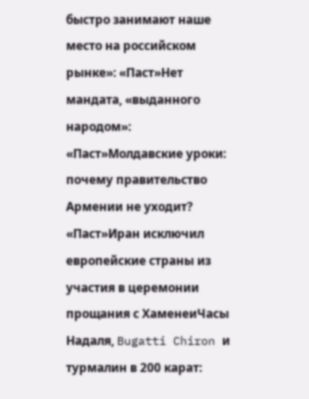быстро занимают наше место на российском рынке»: «Паст»Нет мандата, «выданного народом»: «Паст»Молдавские уроки: почему правительство Армении не уходит? «Паст»Иран исключил европейские страны из участия в церемонии прощания с ХаменеиЧасы Надаля, Bugatti Chiron и турмалин в 200 карат: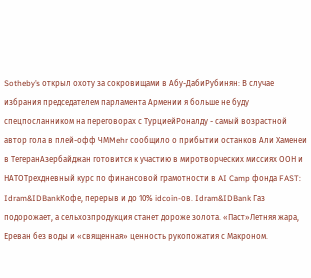Sotheby’s открыл охоту за сокровищами в Абу-ДабиРубинян: В случае избрания председателем парламента Армении я больше не буду спецпосланником на переговорах с ТурциейРоналду - самый возрастной автор гола в плей-офф ЧМMehr сообщило о прибытии останков Али Хаменеи в ТегеранАзербайджан готовится к участию в миротворческих миссиях ООН и НАТОТрехдневный курс по финансовой грамотности в AI Camp фонда FAST: Idram&IDBankКофе, перерыв и до 10% idcoin-ов. Idram&IDBank Газ подорожает, а сельхозпродукция станет дороже золота. «Паст»Летняя жара, Ереван без воды и «священная» ценность рукопожатия с Макроном.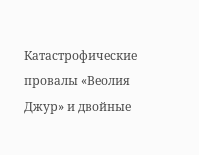Катастрофические провалы «Веолия Джур» и двойные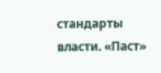стандарты власти. «Паст»